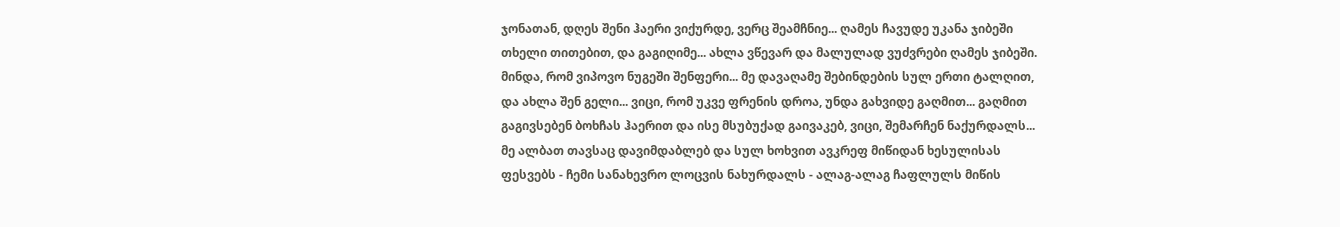ჯონათან, დღეს შენი ჰაერი ვიქურდე, ვერც შეამჩნიე... ღამეს ჩავუდე უკანა ჯიბეში თხელი თითებით, და გაგიღიმე... ახლა ვწევარ და მალულად ვუძვრები ღამეს ჯიბეში. მინდა, რომ ვიპოვო ნუგეში შენფერი... მე დავაღამე შებინდების სულ ერთი ტალღით, და ახლა შენ გელი... ვიცი, რომ უკვე ფრენის დროა, უნდა გახვიდე გაღმით... გაღმით გაგივსებენ ბოხჩას ჰაერით და ისე მსუბუქად გაივაკებ, ვიცი, შემარჩენ ნაქურდალს... მე ალბათ თავსაც დავიმდაბლებ და სულ ხოხვით ავკრეფ მიწიდან ხესულისას ფესვებს - ჩემი სანახევრო ლოცვის ნახურდალს - ალაგ-ალაგ ჩაფლულს მიწის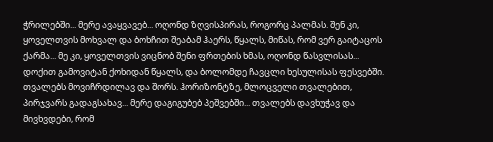ჭრილებში... მერე ავაყვავებ... ოღონდ ზღვისპირას, როგორც პალმას. შენ კი, ყოველთვის მოხვალ და ბოხჩით შეაბამ ჰაერს, წყალს, მიწას, რომ ვერ გაიტაცოს ქარმა... მე კი, ყოველთვის ვიცნობ შენი ფრთების ხმას, ოღონდ წასვლისას... დოქით გამოვიტან ქოხიდან წყალს, და ბოლომდე ჩავცლი ხესულისას ფესვებში. თვალებს მოვიჩრდილავ და შორს. ჰორიზონტზე, მლოცველი თვალებით, პირჯვარს გადაგსახავ... მერე დაგიგუბებ პეშვებში... თვალებს დავხუჭავ და მივხვდები, რომ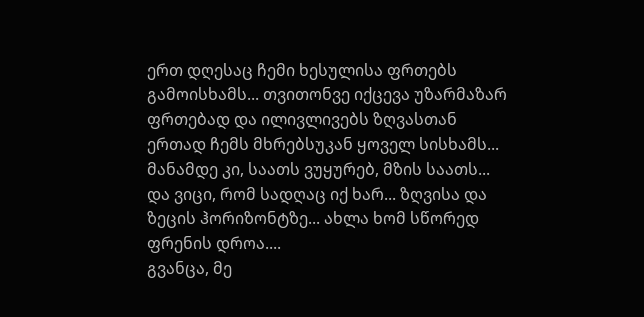ერთ დღესაც ჩემი ხესულისა ფრთებს გამოისხამს... თვითონვე იქცევა უზარმაზარ ფრთებად და ილივლივებს ზღვასთან ერთად ჩემს მხრებსუკან ყოველ სისხამს... მანამდე კი, საათს ვუყურებ, მზის საათს... და ვიცი, რომ სადღაც იქ ხარ... ზღვისა და ზეცის ჰორიზონტზე... ახლა ხომ სწორედ ფრენის დროა....
გვანცა, მე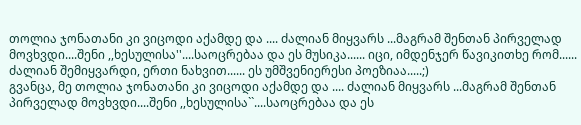თოლია ჯონათანი კი ვიცოდი აქამდე და .... ძალიან მიყვარს ...მაგრამ შენთან პირველად მოვხვდი....შენი ,,ხესულისა''....საოცრებაა და ეს მუსიკა...... იცი, იმდენჯერ წავიკითხე რომ...... ძალიან შემიყვარდი, ერთი ნახვით...... ეს უმშვენიერესი პოეზიაა.....;)
გვანცა, მე თოლია ჯონათანი კი ვიცოდი აქამდე და .... ძალიან მიყვარს ...მაგრამ შენთან პირველად მოვხვდი....შენი ,,ხესულისა``....საოცრებაა და ეს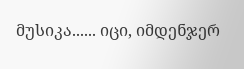მუსიკა...... იცი, იმდენჯერ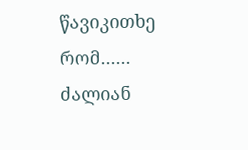წავიკითხე რომ...... ძალიან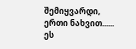შემიყვარდი, ერთი ნახვით...... ეს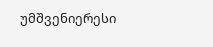უმშვენიერესი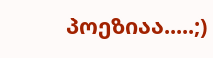პოეზიაა.....;)